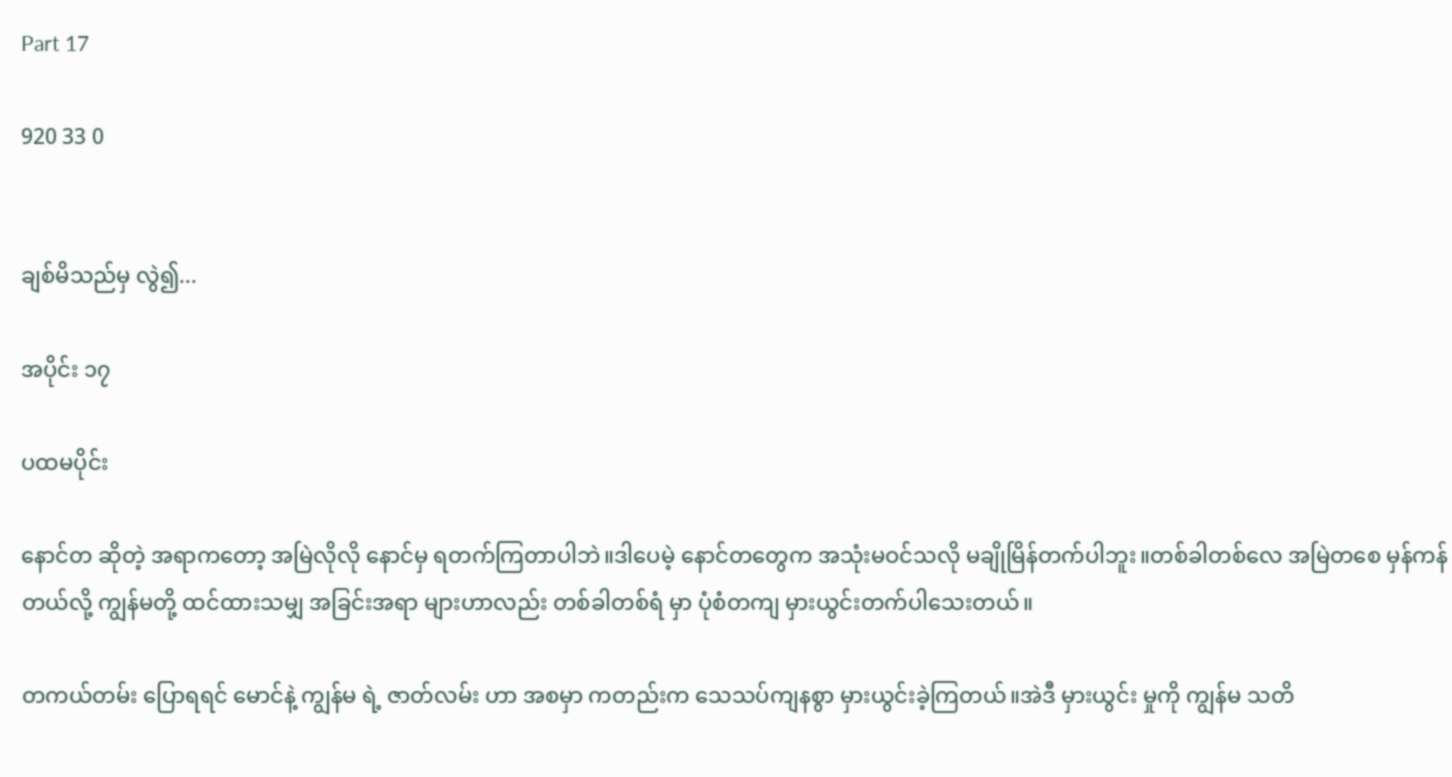Part 17

920 33 0


ချစ်မိသည်မှ လွဲ၍...

အပိုင်း ၁၇

ပထမပိုင်း

နောင်တ ဆိုတဲ့ အရာကတော့ အမြဲလိုလို နောင်မှ ရတက်ကြတာပါဘဲ။ဒါပေမဲ့ နောင်တတွေက အသုံးမဝင်သလို မချိုမြိန်တက်ပါဘူး။တစ်ခါတစ်လေ အမြဲတစေ မှန်ကန်တယ်လို့ ကျွန်မတို့ ထင်ထားသမျှ အခြင်းအရာ များဟာလည်း တစ်ခါတစ်ရံ မှာ ပုံစံတကျ မှားယွင်းတက်ပါသေးတယ်။

တကယ်တမ်း ပြောရရင် မောင်နဲ့ ကျွန်မ ရဲ့ ဇာတ်လမ်း ဟာ အစမှာ ကတည်းက သေသပ်ကျနစွာ မှားယွင်းခဲ့ကြတယ်။အဲဒီ မှားယွင်း မှုကို ကျွန်မ သတိ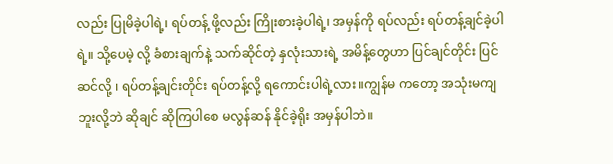လည်း ပြုမိခဲ့ပါရဲ့၊ ရပ်တန့် ဖို့လည်း ကြိုးစားခဲ့ပါရဲ့၊ အမှန်ကို ရပ်လည်း ရပ်တန့်ချင်ခဲ့ပါရဲ့။ သို့ပေမဲ့ လို့ ခံစားချက်နဲ့ သက်ဆိုင်တဲ့ နှလုံးသားရဲ့ အမိန့်တွေဟာ ပြင်ချင်တိုင်း ပြင်ဆင်လို့ ၊ ရပ်တန့်ချင်းတိုင်း ရပ်တန့်လို့ ရကောင်းပါရဲ့လား။ကျွန်မ ကတော့ အသုံးမကျ ဘူးလို့ဘဲ ဆိုချင် ဆိုကြပါစေ မလွန်ဆန် နိုင်ခဲ့ရိုး အမှန်ပါဘဲ။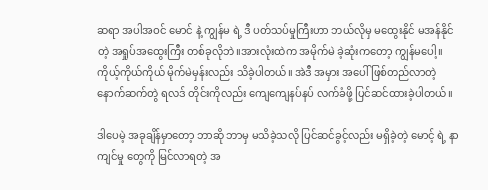ဆရာ အပါအဝင် မောင် နဲ့ ကျွန်မ ရဲ့ ဒီ ပတ်သပ်မှုကြီးဟာ ဘယ်လိုမှ မထွေးနိုင် မအန်နိုင်တဲ့ အရှုပ်အထွေးကြီး တစ်ခုလိုဘဲ။အားလုံးထဲက အမိုက်မဲ ခဲ့ဆုံးကတော့ ကျွန်မပေါ့။ ကိုယ့်ကိုယ်ကိုယ် မိုက်မဲမှန်းလည်း သိခဲ့ပါတယ်။ အဲဒီ အမှား အပေါ် ဖြစ်တည်လာတဲ့ နောက်ဆက်တွဲ ရလဒ် တိုင်းကိုလည်း ကျေကျေနပ်နပ် လက်ခံဖို့ ပြင်ဆင်ထားခဲ့ပါတယ်။

ဒါပေမဲ့ အခုချိန်မှာတော့ ဘာဆို ဘာမှ မသိခဲ့သလို ပြင်ဆင်ခွင့်လည်း မရှိခဲ့တဲ့ မောင့် ရဲ့ နာကျင်မှု တွေကို မြင်လာရတဲ့ အ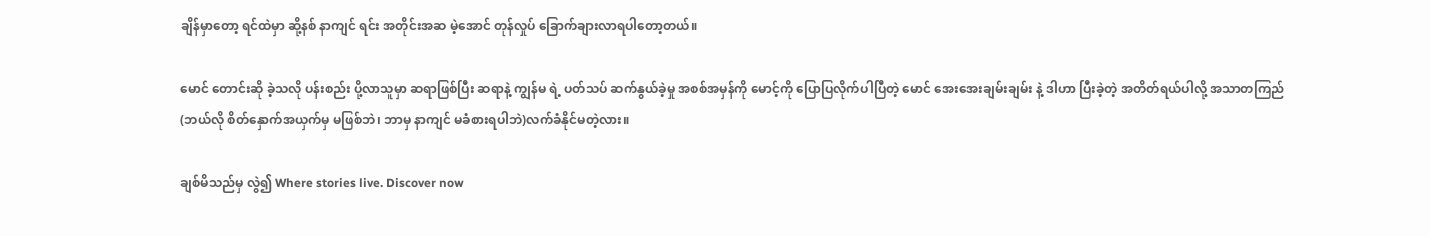ချိန်မှာတော့ ရင်ထဲမှာ ဆို့နစ် နာကျင် ရင်း အတိုင်းအဆ မဲ့အောင် တုန်လှုပ် ခြောက်ချားလာရပါတော့တယ်။

မောင် တောင်းဆို ခဲ့သလို ပန်းစည်း ပို့လာသူမှာ ဆရာဖြစ်ပြီး ဆရာနဲ့ ကျွန်မ ရဲ့ ပတ်သပ် ဆက်နွယ်ခဲ့မှု အစစ်အမှန်ကို မောင့်ကို ပြောပြလိုက်ပါပြီတဲ့ မောင် အေးအေးချမ်းချမ်း နဲ့ ဒါဟာ ပြီးခဲ့တဲ့ အတိတ်ရယ်ပါလို့ အသာတကြည်(ဘယ်လို စိတ်နှောက်အယှက်မှ မဖြစ်ဘဲ၊ ဘာမှ နာကျင် မခံစားရပါဘဲ)လက်ခံနိုင်မတဲ့လား။

ချစ်မိသည်မှ လွဲ၍ Where stories live. Discover now